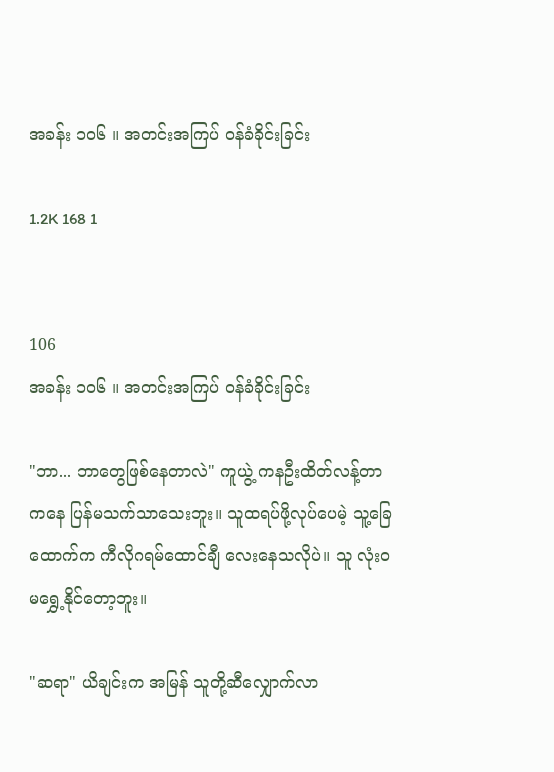အခန်း ၁၀၆ ။ အတင်းအကြပ် ဝန်ခံခိုင်းခြင်း

1.2K 168 1


106
အခန်း ၁၀၆ ။ အတင်းအကြပ် ဝန်ခံခိုင်းခြင်း

"ဘာ... ဘာတွေဖြစ်နေတာလဲ" ကူယွဲ့ ကနဦးထိတ်လန့်တာကနေ ပြန်မသက်သာသေးဘူး။ သူထရပ်ဖို့လုပ်ပေမဲ့ သူ့ခြေထောက်က ကီလိုဂရမ်ထောင်ချီ လေးနေသလိုပဲ။ သူ လုံးဝမရွှေ့နိုင်တော့ဘူး။

"ဆရာ" ယိချင်းက အမြန် သူတို့ဆီလျှောက်လာ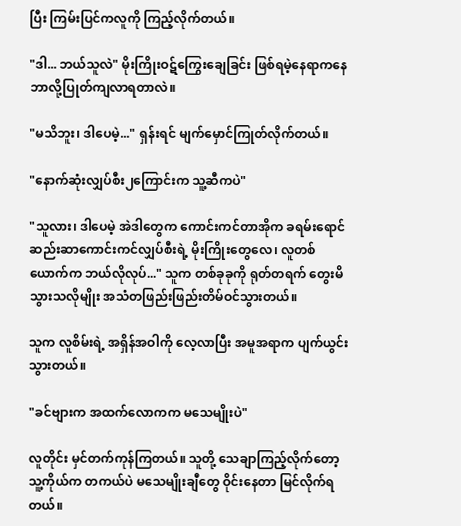ပြီး ကြမ်းပြင်ကလူကို ကြည့်လိုက်တယ်။

"ဒါ... ဘယ်သူလဲ" မိုးကြိုးဝဋ်ကြွေးချေခြင်း ဖြစ်ရမဲ့နေရာကနေ ဘာလို့ပြုတ်ကျလာရတာလဲ။

"မသိဘူး၊ ဒါပေမဲ့..." ရှန်းရင် မျက်မှောင်ကြုတ်လိုက်တယ်။

"နောက်ဆုံးလျှပ်စီး၂ကြောင်းက သူ့ဆီကပဲ"

"သူလား၊ ဒါပေမဲ့ အဲဒါတွေက ကောင်းကင်တာအိုက ခရမ်းရောင်ဆည်းဆာကောင်းကင်လျှပ်စီးရဲ့ မိုးကြိုးတွေလေ၊ လူတစ်ယောက်က ဘယ်လိုလုပ်..." သူက တစ်ခုခုကို ရုတ်တရက် တွေးမိသွားသလိုမျိုး အသံတဖြည်းဖြည်းတိမ်ဝင်သွားတယ်။

သူက လူစိမ်းရဲ့ အရှိန်အဝါကို လေ့လာပြီး အမူအရာက ပျက်ယွင်းသွားတယ်။

"ခင်ဗျားက အထက်လောကက မသေမျိုးပဲ"

လူတိုင်း မှင်တက်ကုန်ကြတယ်။ သူတို့ သေချာကြည့်လိုက်တော့ သူ့ကိုယ်က တကယ်ပဲ မသေမျိုးချီတွေ ဝိုင်းနေတာ မြင်လိုက်ရတယ်။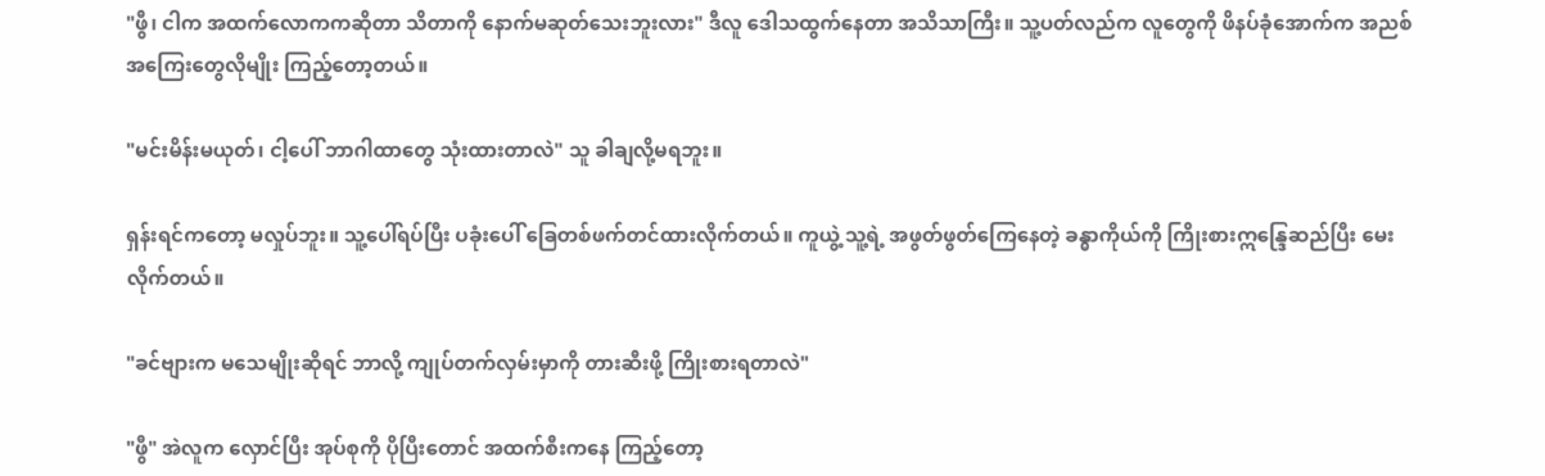"ဖွီ၊ ငါက အထက်လောကကဆိုတာ သိတာကို နောက်မဆုတ်သေးဘူးလား" ဒီလူ ဒေါသထွက်နေတာ အသိသာကြီး။ သူ့ပတ်လည်က လူတွေကို ဖိနပ်ခုံအောက်က အညစ်အကြေးတွေလိုမျိုး ကြည့်တော့တယ်။

"မင်းမိန်းမယုတ်၊ ငါ့ပေါ် ဘာဂါထာတွေ သုံးထားတာလဲ" သူ ခါချလို့မရဘူး။

ရှန်းရင်ကတော့ မလှုပ်ဘူး။ သူ့ပေါ်ရပ်ပြီး ပခုံးပေါ် ခြေတစ်ဖက်တင်ထားလိုက်တယ်။ ကူယွဲ့ သူ့ရဲ့ အဖွတ်ဖွတ်ကြေနေတဲ့ ခန္ဓာကိုယ်ကို ကြိုးစားဣန္ဒြေဆည်ပြီး မေးလိုက်တယ်။

"ခင်ဗျားက မသေမျိုးဆိုရင် ဘာလို့ ကျုပ်တက်လှမ်းမှာကို တားဆီးဖို့ ကြိုးစားရတာလဲ"

"ဖွီ" အဲလူက လှောင်ပြီး အုပ်စုကို ပိုပြီးတောင် အထက်စီးကနေ ကြည့်တော့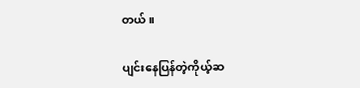တယ်။

ပျင်းနေပြန်တဲ့ကိုယ့်ဆ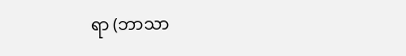ရာ (ဘာသာ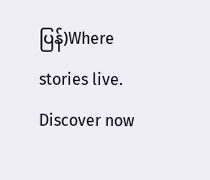ပြန်)Where stories live. Discover now